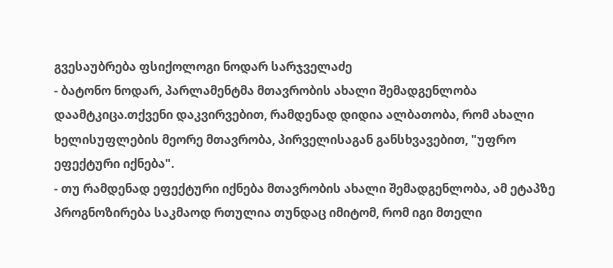გვესაუბრება ფსიქოლოგი ნოდარ სარჯველაძე
- ბატონო ნოდარ, პარლამენტმა მთავრობის ახალი შემადგენლობა დაამტკიცა.თქვენი დაკვირვებით, რამდენად დიდია ალბათობა, რომ ახალი ხელისუფლების მეორე მთავრობა, პირველისაგან განსხვავებით, "უფრო ეფექტური იქნება".
- თუ რამდენად ეფექტური იქნება მთავრობის ახალი შემადგენლობა, ამ ეტაპზე პროგნოზირება საკმაოდ რთულია თუნდაც იმიტომ, რომ იგი მთელი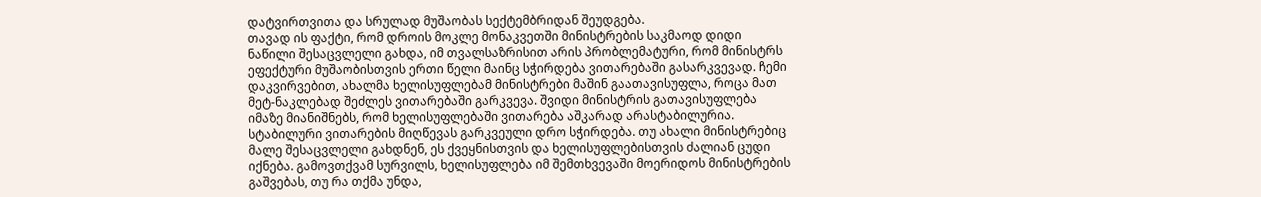დატვირთვითა და სრულად მუშაობას სექტემბრიდან შეუდგება.
თავად ის ფაქტი, რომ დროის მოკლე მონაკვეთში მინისტრების საკმაოდ დიდი ნაწილი შესაცვლელი გახდა, იმ თვალსაზრისით არის პრობლემატური, რომ მინისტრს ეფექტური მუშაობისთვის ერთი წელი მაინც სჭირდება ვითარებაში გასარკვევად. ჩემი დაკვირვებით, ახალმა ხელისუფლებამ მინისტრები მაშინ გაათავისუფლა, როცა მათ მეტ-ნაკლებად შეძლეს ვითარებაში გარკვევა. შვიდი მინისტრის გათავისუფლება იმაზე მიანიშნებს, რომ ხელისუფლებაში ვითარება აშკარად არასტაბილურია.
სტაბილური ვითარების მიღწევას გარკვეული დრო სჭირდება. თუ ახალი მინისტრებიც მალე შესაცვლელი გახდნენ, ეს ქვეყნისთვის და ხელისუფლებისთვის ძალიან ცუდი იქნება. გამოვთქვამ სურვილს, ხელისუფლება იმ შემთხვევაში მოერიდოს მინისტრების გაშვებას, თუ რა თქმა უნდა,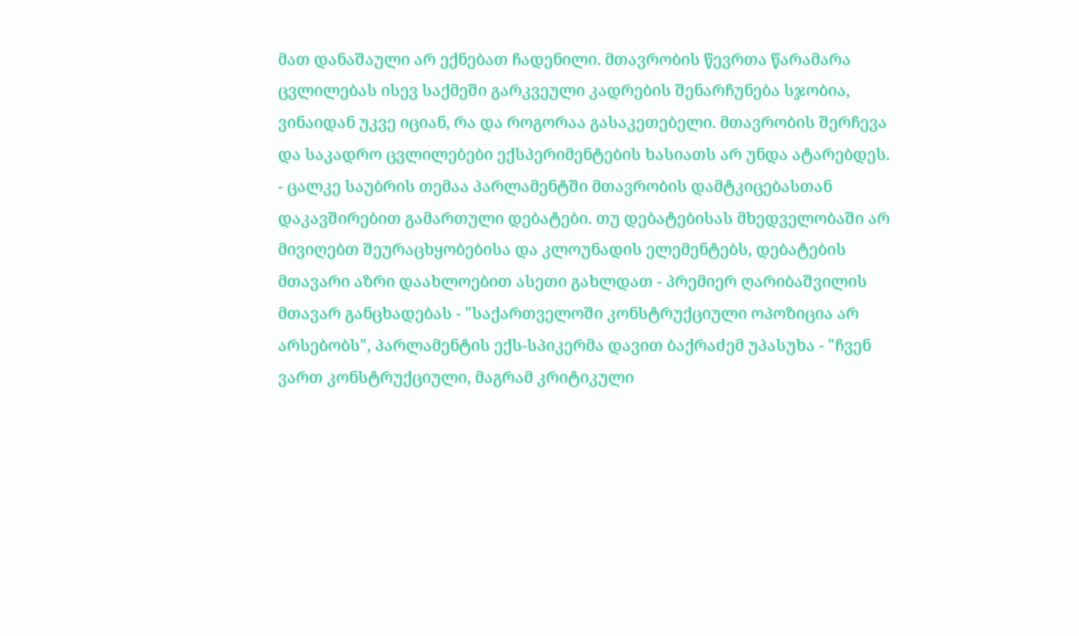მათ დანაშაული არ ექნებათ ჩადენილი. მთავრობის წევრთა წარამარა ცვლილებას ისევ საქმეში გარკვეული კადრების შენარჩუნება სჯობია, ვინაიდან უკვე იციან, რა და როგორაა გასაკეთებელი. მთავრობის შერჩევა და საკადრო ცვლილებები ექსპერიმენტების ხასიათს არ უნდა ატარებდეს.
- ცალკე საუბრის თემაა პარლამენტში მთავრობის დამტკიცებასთან დაკავშირებით გამართული დებატები. თუ დებატებისას მხედველობაში არ მივიღებთ შეურაცხყობებისა და კლოუნადის ელემენტებს, დებატების მთავარი აზრი დაახლოებით ასეთი გახლდათ - პრემიერ ღარიბაშვილის მთავარ განცხადებას - "საქართველოში კონსტრუქციული ოპოზიცია არ არსებობს", პარლამენტის ექს-სპიკერმა დავით ბაქრაძემ უპასუხა - "ჩვენ ვართ კონსტრუქციული, მაგრამ კრიტიკული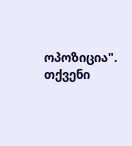ოპოზიცია". თქვენი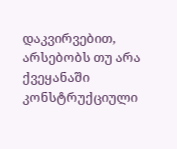დაკვირვებით, არსებობს თუ არა ქვეყანაში კონსტრუქციული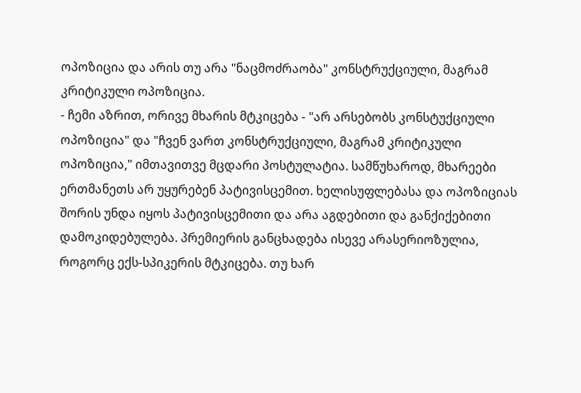ოპოზიცია და არის თუ არა "ნაცმოძრაობა" კონსტრუქციული, მაგრამ კრიტიკული ოპოზიცია.
- ჩემი აზრით, ორივე მხარის მტკიცება - "არ არსებობს კონსტუქციული ოპოზიცია" და "ჩვენ ვართ კონსტრუქციული, მაგრამ კრიტიკული ოპოზიცია," იმთავითვე მცდარი პოსტულატია. სამწუხაროდ, მხარეები ერთმანეთს არ უყურებენ პატივისცემით. ხელისუფლებასა და ოპოზიციას შორის უნდა იყოს პატივისცემითი და არა აგდებითი და განქიქებითი დამოკიდებულება. პრემიერის განცხადება ისევე არასერიოზულია, როგორც ექს-სპიკერის მტკიცება. თუ ხარ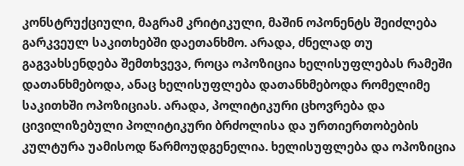კონსტრუქციული, მაგრამ კრიტიკული, მაშინ ოპონენტს შეიძლება გარკვეულ საკითხებში დაეთანხმო. არადა, ძნელად თუ გაგვახსენდება შემთხვევა, როცა ოპოზიცია ხელისუფლებას რამეში დათანხმებოდა, ანაც ხელისუფლება დათანხმებოდა რომელიმე საკითხში ოპოზიციას. არადა, პოლიტიკური ცხოვრება და ცივილიზებული პოლიტიკური ბრძოლისა და ურთიერთობების კულტურა უამისოდ წარმოუდგენელია. ხელისუფლება და ოპოზიცია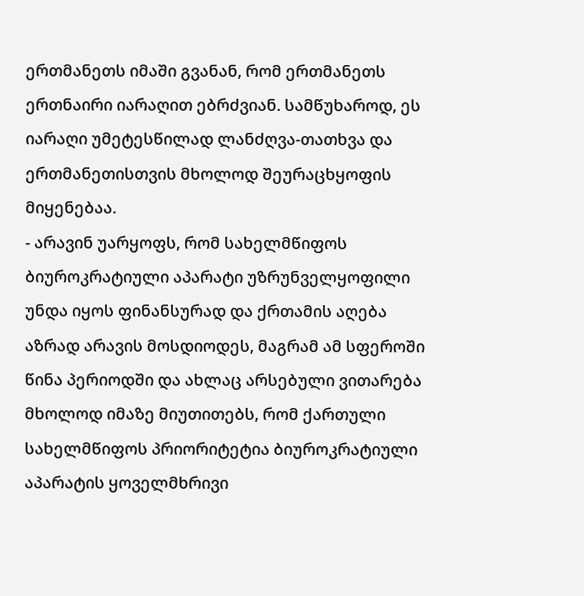ერთმანეთს იმაში გვანან, რომ ერთმანეთს ერთნაირი იარაღით ებრძვიან. სამწუხაროდ, ეს იარაღი უმეტესწილად ლანძღვა-თათხვა და ერთმანეთისთვის მხოლოდ შეურაცხყოფის მიყენებაა.
- არავინ უარყოფს, რომ სახელმწიფოს ბიუროკრატიული აპარატი უზრუნველყოფილი უნდა იყოს ფინანსურად და ქრთამის აღება აზრად არავის მოსდიოდეს, მაგრამ ამ სფეროში წინა პერიოდში და ახლაც არსებული ვითარება მხოლოდ იმაზე მიუთითებს, რომ ქართული სახელმწიფოს პრიორიტეტია ბიუროკრატიული აპარატის ყოველმხრივი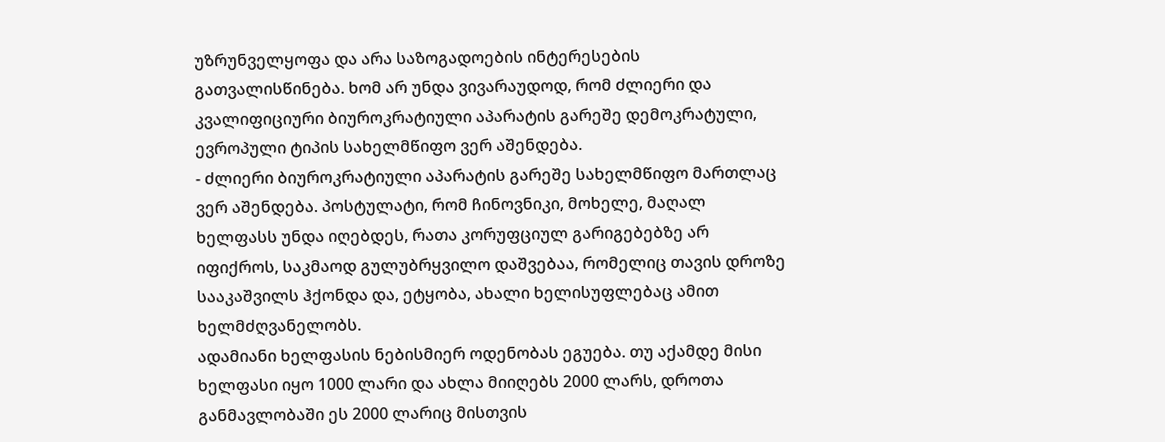უზრუნველყოფა და არა საზოგადოების ინტერესების გათვალისწინება. ხომ არ უნდა ვივარაუდოდ, რომ ძლიერი და კვალიფიციური ბიუროკრატიული აპარატის გარეშე დემოკრატული, ევროპული ტიპის სახელმწიფო ვერ აშენდება.
- ძლიერი ბიუროკრატიული აპარატის გარეშე სახელმწიფო მართლაც ვერ აშენდება. პოსტულატი, რომ ჩინოვნიკი, მოხელე, მაღალ ხელფასს უნდა იღებდეს, რათა კორუფციულ გარიგებებზე არ იფიქროს, საკმაოდ გულუბრყვილო დაშვებაა, რომელიც თავის დროზე სააკაშვილს ჰქონდა და, ეტყობა, ახალი ხელისუფლებაც ამით ხელმძღვანელობს.
ადამიანი ხელფასის ნებისმიერ ოდენობას ეგუება. თუ აქამდე მისი ხელფასი იყო 1000 ლარი და ახლა მიიღებს 2000 ლარს, დროთა განმავლობაში ეს 2000 ლარიც მისთვის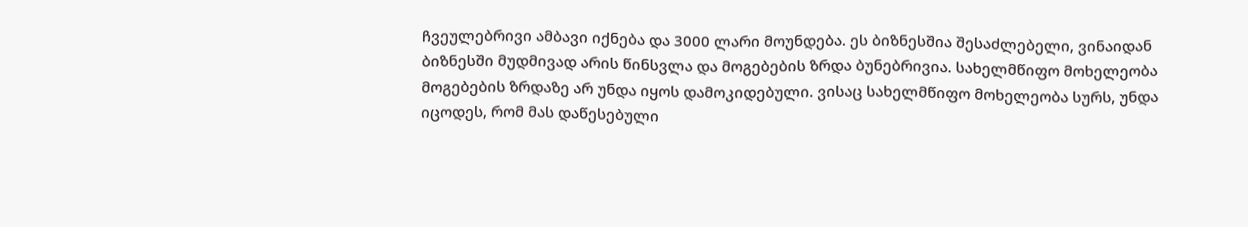ჩვეულებრივი ამბავი იქნება და 3000 ლარი მოუნდება. ეს ბიზნესშია შესაძლებელი, ვინაიდან ბიზნესში მუდმივად არის წინსვლა და მოგებების ზრდა ბუნებრივია. სახელმწიფო მოხელეობა მოგებების ზრდაზე არ უნდა იყოს დამოკიდებული. ვისაც სახელმწიფო მოხელეობა სურს, უნდა იცოდეს, რომ მას დაწესებული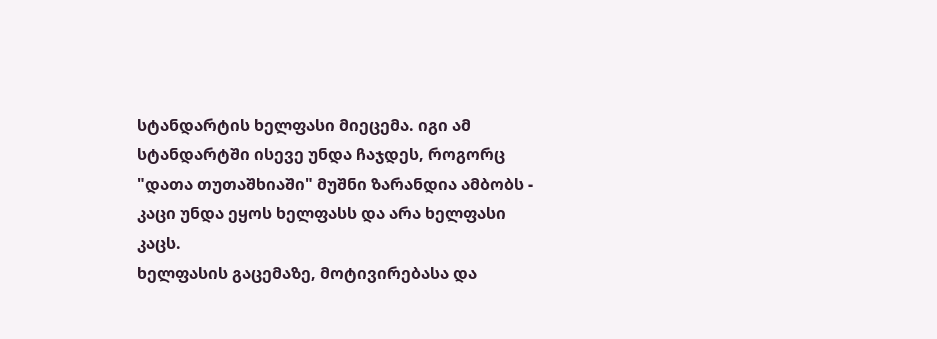სტანდარტის ხელფასი მიეცემა. იგი ამ სტანდარტში ისევე უნდა ჩაჯდეს, როგორც "დათა თუთაშხიაში" მუშნი ზარანდია ამბობს - კაცი უნდა ეყოს ხელფასს და არა ხელფასი კაცს.
ხელფასის გაცემაზე, მოტივირებასა და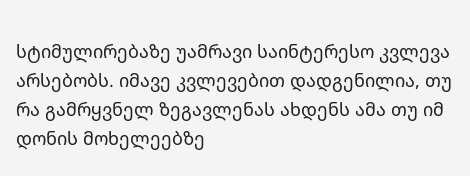სტიმულირებაზე უამრავი საინტერესო კვლევა არსებობს. იმავე კვლევებით დადგენილია, თუ რა გამრყვნელ ზეგავლენას ახდენს ამა თუ იმ დონის მოხელეებზე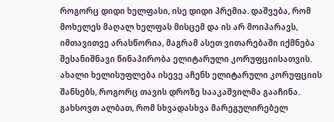როგორც დიდი ხელფასი, ისე დიდი პრემია. დაშვება, რომ მოხელეს მაღალ ხელფას მისცემ და ის არ მოიპარავს, იმთავითვე არასწორია, მაგრამ ასეთ ვითარებაში იქმნება შესანიშნავი წინაპირობა ელიტარული კორუფციისათვის. ახალი ხელისუფლება ისევე აჩენს ელიტარული კორუფციის შანსებს, როგორც თავის დროზე სააკაშვილმა გააჩინა. გახსოვთ ალბათ, რომ სხვადასხვა მარეგულირებელ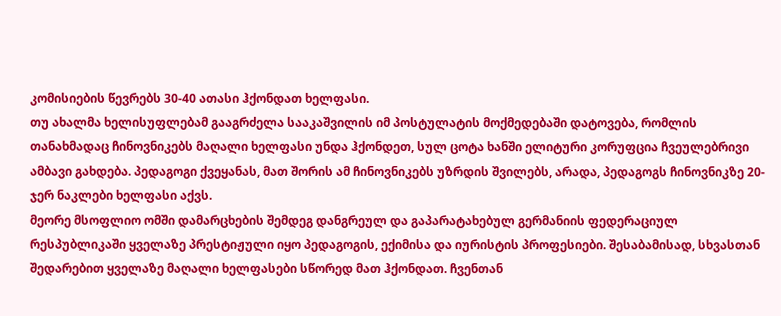კომისიების წევრებს 30-40 ათასი ჰქონდათ ხელფასი.
თუ ახალმა ხელისუფლებამ გააგრძელა სააკაშვილის იმ პოსტულატის მოქმედებაში დატოვება, რომლის თანახმადაც ჩინოვნიკებს მაღალი ხელფასი უნდა ჰქონდეთ, სულ ცოტა ხანში ელიტური კორუფცია ჩვეულებრივი ამბავი გახდება. პედაგოგი ქვეყანას, მათ შორის ამ ჩინოვნიკებს უზრდის შვილებს, არადა, პედაგოგს ჩინოვნიკზე 20-ჯერ ნაკლები ხელფასი აქვს.
მეორე მსოფლიო ომში დამარცხების შემდეგ დანგრეულ და გაპარატახებულ გერმანიის ფედერაციულ რესპუბლიკაში ყველაზე პრესტიჟული იყო პედაგოგის, ექიმისა და იურისტის პროფესიები. შესაბამისად, სხვასთან შედარებით ყველაზე მაღალი ხელფასები სწორედ მათ ჰქონდათ. ჩვენთან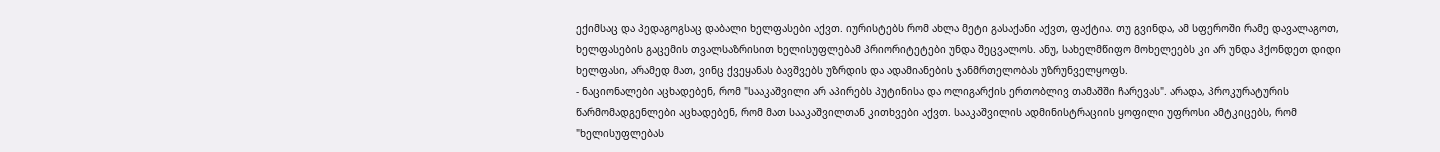ექიმსაც და პედაგოგსაც დაბალი ხელფასები აქვთ. იურისტებს რომ ახლა მეტი გასაქანი აქვთ, ფაქტია. თუ გვინდა, ამ სფეროში რამე დავალაგოთ, ხელფასების გაცემის თვალსაზრისით ხელისუფლებამ პრიორიტეტები უნდა შეცვალოს. ანუ, სახელმწიფო მოხელეებს კი არ უნდა ჰქონდეთ დიდი ხელფასი, არამედ მათ, ვინც ქვეყანას ბავშვებს უზრდის და ადამიანების ჯანმრთელობას უზრუნველყოფს.
- ნაციონალები აცხადებენ, რომ "სააკაშვილი არ აპირებს პუტინისა და ოლიგარქის ერთობლივ თამაშში ჩარევას". არადა, პროკურატურის წარმომადგენლები აცხადებენ, რომ მათ სააკაშვილთან კითხვები აქვთ. სააკაშვილის ადმინისტრაციის ყოფილი უფროსი ამტკიცებს, რომ "ხელისუფლებას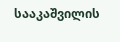სააკაშვილის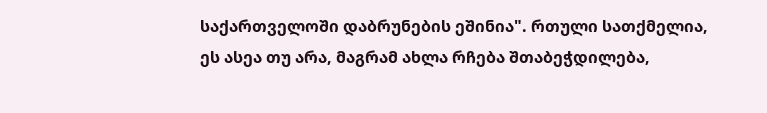საქართველოში დაბრუნების ეშინია". რთული სათქმელია, ეს ასეა თუ არა, მაგრამ ახლა რჩება შთაბეჭდილება,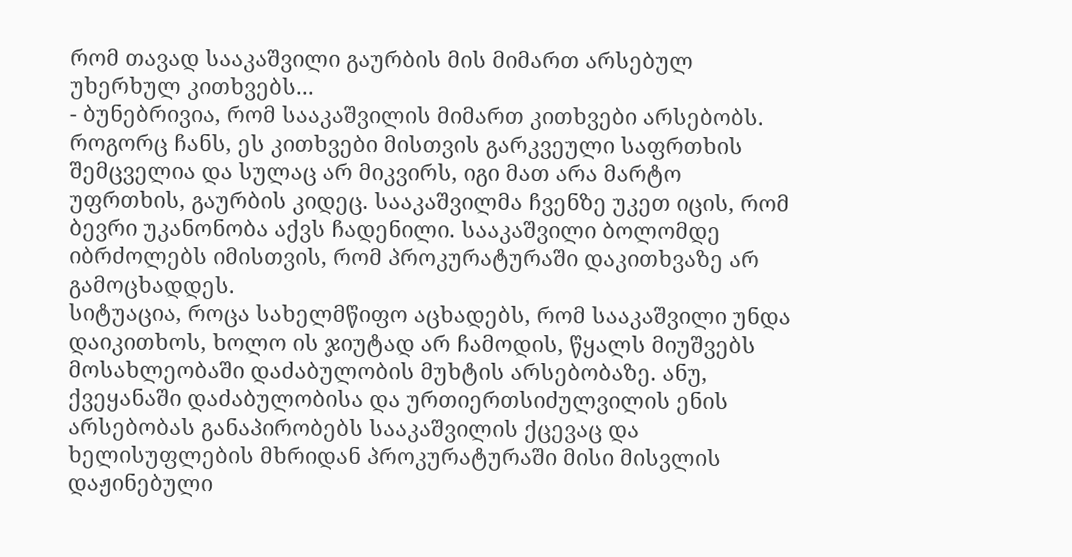რომ თავად სააკაშვილი გაურბის მის მიმართ არსებულ უხერხულ კითხვებს...
- ბუნებრივია, რომ სააკაშვილის მიმართ კითხვები არსებობს. როგორც ჩანს, ეს კითხვები მისთვის გარკვეული საფრთხის შემცველია და სულაც არ მიკვირს, იგი მათ არა მარტო უფრთხის, გაურბის კიდეც. სააკაშვილმა ჩვენზე უკეთ იცის, რომ ბევრი უკანონობა აქვს ჩადენილი. სააკაშვილი ბოლომდე იბრძოლებს იმისთვის, რომ პროკურატურაში დაკითხვაზე არ გამოცხადდეს.
სიტუაცია, როცა სახელმწიფო აცხადებს, რომ სააკაშვილი უნდა დაიკითხოს, ხოლო ის ჯიუტად არ ჩამოდის, წყალს მიუშვებს მოსახლეობაში დაძაბულობის მუხტის არსებობაზე. ანუ, ქვეყანაში დაძაბულობისა და ურთიერთსიძულვილის ენის არსებობას განაპირობებს სააკაშვილის ქცევაც და ხელისუფლების მხრიდან პროკურატურაში მისი მისვლის დაჟინებული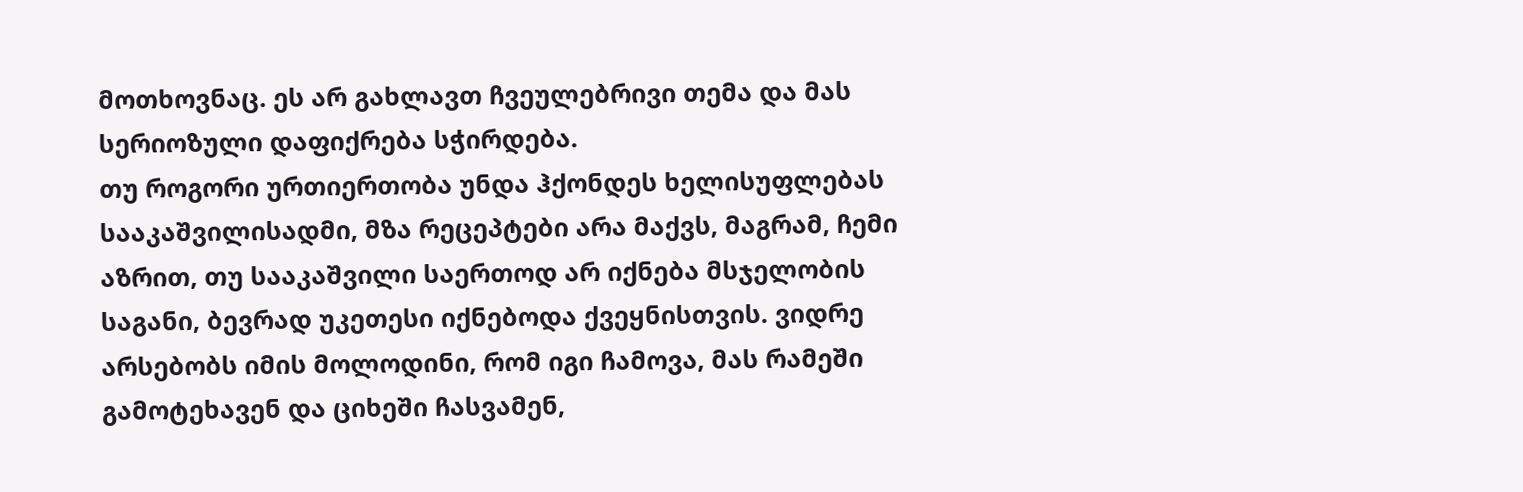მოთხოვნაც. ეს არ გახლავთ ჩვეულებრივი თემა და მას სერიოზული დაფიქრება სჭირდება.
თუ როგორი ურთიერთობა უნდა ჰქონდეს ხელისუფლებას სააკაშვილისადმი, მზა რეცეპტები არა მაქვს, მაგრამ, ჩემი აზრით, თუ სააკაშვილი საერთოდ არ იქნება მსჯელობის საგანი, ბევრად უკეთესი იქნებოდა ქვეყნისთვის. ვიდრე არსებობს იმის მოლოდინი, რომ იგი ჩამოვა, მას რამეში გამოტეხავენ და ციხეში ჩასვამენ,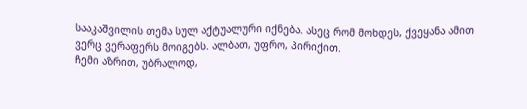სააკაშვილის თემა სულ აქტუალური იქნება. ასეც რომ მოხდეს, ქვეყანა ამით ვერც ვერაფერს მოიგებს. ალბათ, უფრო, პირიქით.
ჩემი აზრით, უბრალოდ,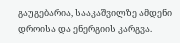გაუგებარია, სააკაშვილზე ამდენი დროისა და ენერგიის კარგვა.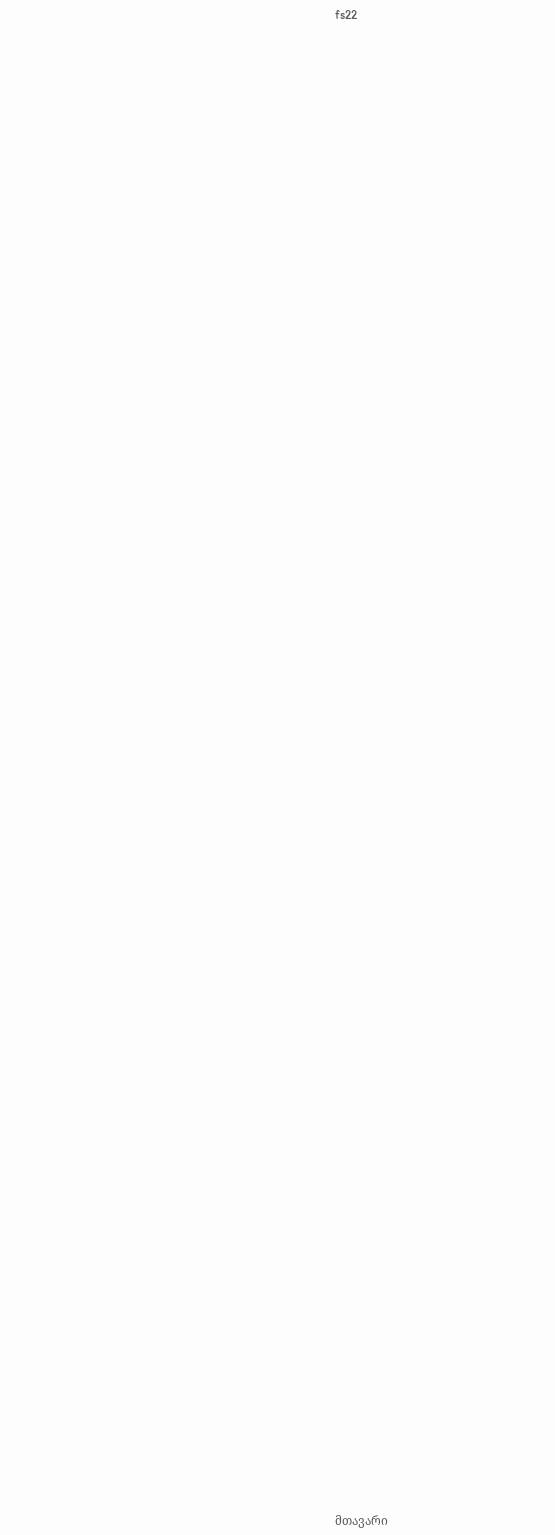fs22
















































































მთავარი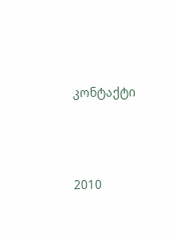კონტაქტი




2010